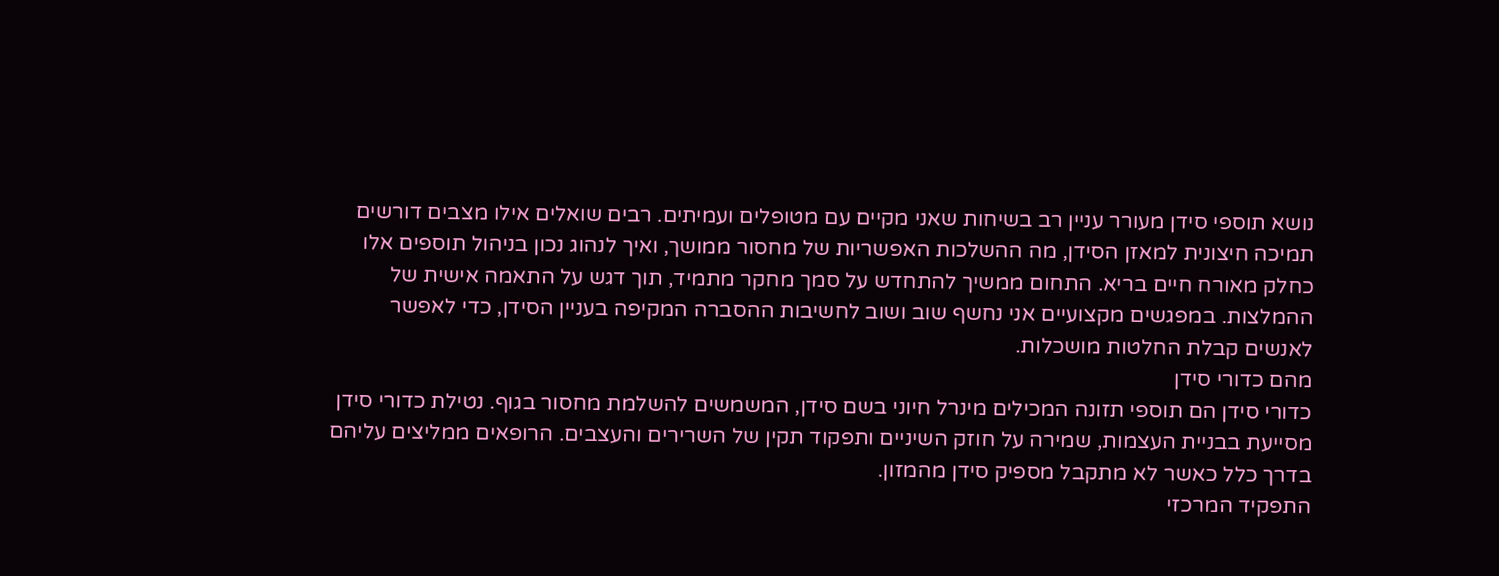נושא תוספי סידן מעורר עניין רב בשיחות שאני מקיים עם מטופלים ועמיתים. רבים שואלים אילו מצבים דורשים תמיכה חיצונית למאזן הסידן, מה ההשלכות האפשריות של מחסור ממושך, ואיך לנהוג נכון בניהול תוספים אלו כחלק מאורח חיים בריא. התחום ממשיך להתחדש על סמך מחקר מתמיד, תוך דגש על התאמה אישית של ההמלצות. במפגשים מקצועיים אני נחשף שוב ושוב לחשיבות ההסברה המקיפה בעניין הסידן, כדי לאפשר לאנשים קבלת החלטות מושכלות.
מהם כדורי סידן
כדורי סידן הם תוספי תזונה המכילים מינרל חיוני בשם סידן, המשמשים להשלמת מחסור בגוף. נטילת כדורי סידן מסייעת בבניית העצמות, שמירה על חוזק השיניים ותפקוד תקין של השרירים והעצבים. הרופאים ממליצים עליהם בדרך כלל כאשר לא מתקבל מספיק סידן מהמזון.
התפקיד המרכזי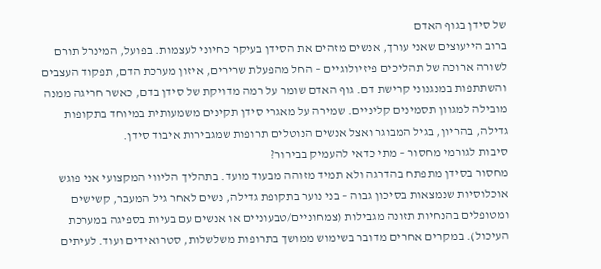של סידן בגוף האדם
ברוב הייעוצים שאני עורך, אנשים מזהים את הסידן בעיקר כחיוני לעצמות. בפועל, המינרל תורם לשורה ארוכה של תהליכים פיזיולוגיים – החל מהפעלת שרירים, איזון מערכת הדם, תפקוד העצבים והשתתפות במנגנוני קרישת דם. גוף האדם שומר על רמה מדויקת של סידן בדם, כאשר חריגה ממנה מובילה למגוון תסמינים קליניים. שמירה על מאגרי סידן תקינים משמעותית במיוחד בתקופות גדילה, בהריון, בגיל המבוגר ואצל אנשים הנוטלים תרופות שמגבירות איבוד סידן.
סיבות לגורמי מחסור – מתי כדאי להעמיק בבירור?
מחסור בסידן מתפתח בהדרגה ולא תמיד מזוהה מבעוד מועד. בתהליך הליווי המקצועי אני פוגש אוכלוסיות שנמצאות בסיכון גבוה – בני נוער בתקופת גדילה, נשים לאחר גיל המעבר, קשישים ומטופלים בהנחיות תזונה מגבילות (צמחוניים/טבעוניים או אנשים עם בעיות בספיגה במערכת העיכול). במקרים אחרים מדובר בשימוש ממושך בתרופות משלשלות, סטרואידים ועוד. לעיתים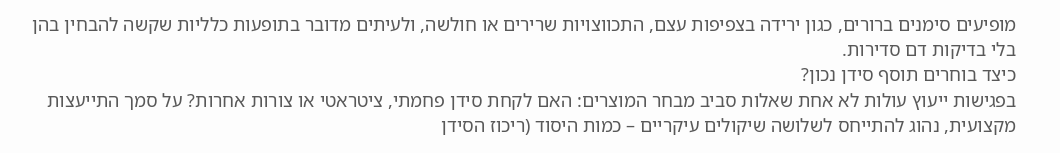מופיעים סימנים ברורים, כגון ירידה בצפיפות עצם, התכווצויות שרירים או חולשה, ולעיתים מדובר בתופעות כלליות שקשה להבחין בהן בלי בדיקות דם סדירות.
כיצד בוחרים תוסף סידן נכון?
בפגישות ייעוץ עולות לא אחת שאלות סביב מבחר המוצרים: האם לקחת סידן פחמתי, ציטראטי או צורות אחרות? על סמך התייעצות מקצועית, נהוג להתייחס לשלושה שיקולים עיקריים – כמות היסוד (ריכוז הסידן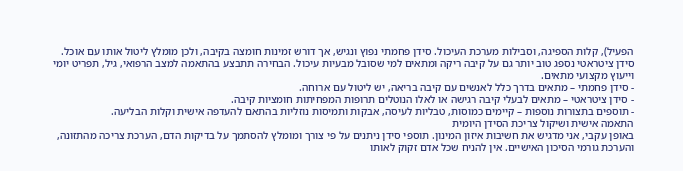הפעיל), קלות הספיגה, וסבילות מערכת העיכול. סידן פחמתי נפוץ ונגיש, אך דורש זמינות חומצה בקיבה, ולכן מומלץ ליטול אותו עם אוכל. סידן ציטראטי נספג טוב יותר גם על קיבה ריקה ומתאים למי שסובל מבעיות עיכול. הבחירה תתבצע בהתאמה למצב הרפואי, גיל, תפריט יומי וייעוץ מקצועי מתאים.
- סידן פחמתי – מתאים בדרך כלל לאנשים עם קיבה בריאה, יש ליטול עם ארוחה.
- סידן ציטראטי – מתאים לבעלי קיבה רגישה או לאלו הנוטלים תרופות המפחיתות חומציות קיבה.
- תוספים בתצורות נוספות – קיימים כמוסות, טבליות לעיסה, אבקות ותמיסות נוזליות בהתאם להעדפה אישית וקלות הבליעה.
התאמה אישית ושיקול צריכת הסידן היומית
באופן עקבי, אני מדגיש את חשיבות איזון המינון. תוספי סידן ניתנים על פי צורך ומומלץ להסתמך על בדיקות הדם, הערכת צריכה מהתזונה, והערכת גורמי הסיכון האישיים. אין להניח שכל אדם זקוק לאותו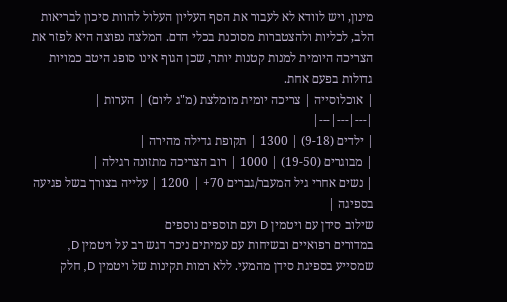מינון, ויש לוודא לא לעבור את הסף העליון העלול להוות סיכון לבריאות הלב, לכליות ולהצטברות מסוכנת בכלי הדם. המלצה נפוצה היא לפזר את הצריכה היומית למנות קטנות יותר, שכן הגוף אינו סופג היטב כמויות גדולות בפעם אחת.
| אוכלוסייה | צריכה יומית מומלצת (מ"ג ליום) | הערות |
|---|---|---|
| ילדים (9-18) | 1300 | תקופת גדילה מהירה |
| מבוגרים (19-50) | 1000 | רוב הצריכה מתזונה רגילה |
| נשים אחרי גיל המעבר/גברים 70+ | 1200 | עלייה בצורך בשל פגיעה בספיגה |
שילוב סידן עם ויטמין D ועם תוספים נוספים
במדורים רפואיים ובשיחות עם עמיתים ניכר דגש רב על ויטמין D, שמסייע בספיגת סידן מהמעי. ללא רמות תקינות של ויטמין D, חלק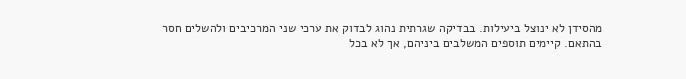מהסידן לא ינוצל ביעילות. בבדיקה שגרתית נהוג לבדוק את ערכי שני המרכיבים ולהשלים חסר בהתאם. קיימים תוספים המשלבים ביניהם, אך לא בכל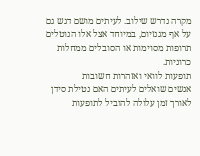מקרה נדרש שילוב. לעיתים מושם דגש גם על אף מגנזיום, במיוחד אצל אלו הנוטלים תרופות מסוימות או הסובלים ממחלות כרוניות.
תופעות לוואי ואזהרות חשובות
אנשים שואלים לעיתים האם נטילת סידן לאורך זמן עלולה להוביל לתופעות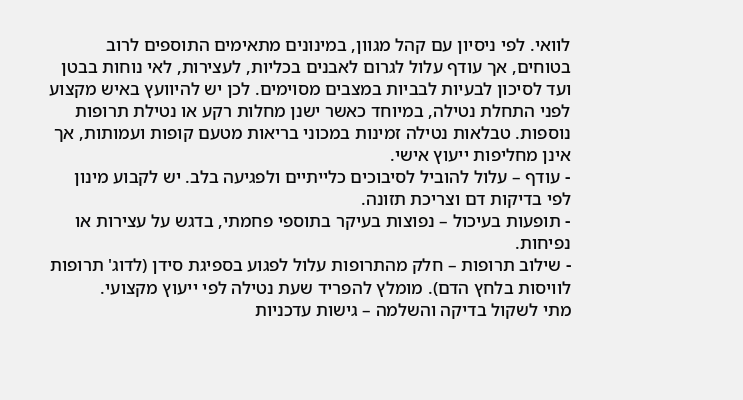לוואי. לפי ניסיון עם קהל מגוון, במינונים מתאימים התוספים לרוב בטוחים, אך עודף עלול לגרום לאבנים בכליות, לעצירות, לאי נוחות בבטן ועד לסיכון לבעיות לבביות במצבים מסוימים. לכן יש להיוועץ באיש מקצוע לפני התחלת נטילה, במיוחד כאשר ישנן מחלות רקע או נטילת תרופות נוספות. טבלאות נטילה זמינות במכוני בריאות מטעם קופות ועמותות, אך אינן מחליפות ייעוץ אישי.
- עודף – עלול להוביל לסיבוכים כלייתיים ולפגיעה בלב. יש לקבוע מינון לפי בדיקות דם וצריכת תזונה.
- תופעות בעיכול – נפוצות בעיקר בתוספי פחמתי, בדגש על עצירות או נפיחות.
- שילוב תרופות – חלק מהתרופות עלול לפגוע בספיגת סידן (לדוג' תרופות לוויסות בלחץ הדם). מומלץ להפריד שעת נטילה לפי ייעוץ מקצועי.
מתי לשקול בדיקה והשלמה – גישות עדכניות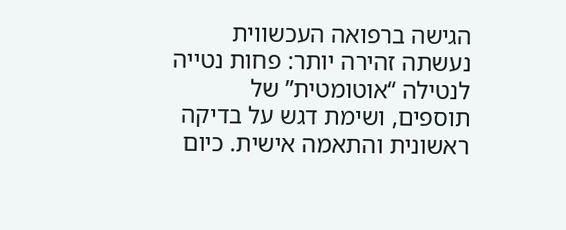הגישה ברפואה העכשווית נעשתה זהירה יותר: פחות נטייה לנטילה “אוטומטית” של תוספים, ושימת דגש על בדיקה ראשונית והתאמה אישית. כיום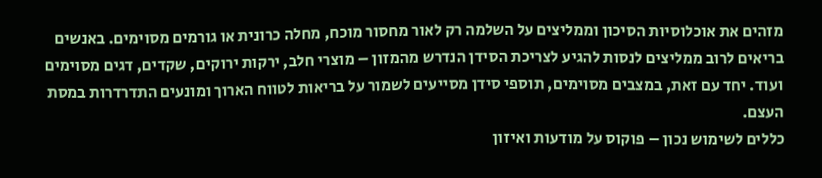מזהים את אוכלוסיות הסיכון וממליצים על השלמה רק לאור מחסור מוכח, מחלה כרונית או גורמים מסוימים. באנשים בריאים לרוב ממליצים לנסות להגיע לצריכת הסידן הנדרש מהמזון – מוצרי חלב, ירקות ירוקים, שקדים, דגים מסוימים ועוד. יחד עם זאת, במצבים מסוימים, תוספי סידן מסייעים לשמור על בריאות לטווח הארוך ומונעים התדרדרות במסת העצם.
כללים לשימוש נכון – פוקוס על מודעות ואיזון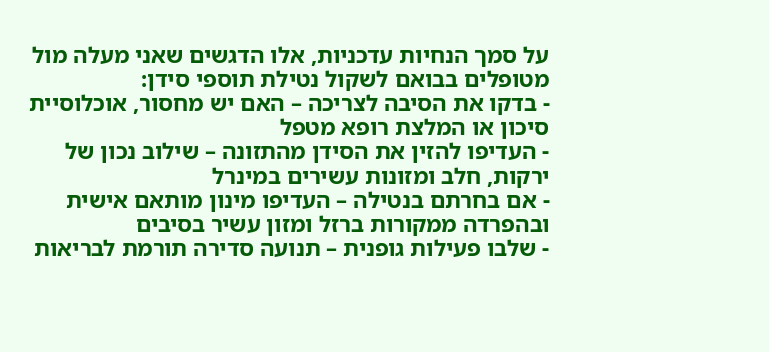על סמך הנחיות עדכניות, אלו הדגשים שאני מעלה מול מטופלים בבואם לשקול נטילת תוספי סידן:
- בדקו את הסיבה לצריכה – האם יש מחסור, אוכלוסיית סיכון או המלצת רופא מטפל
- העדיפו להזין את הסידן מהתזונה – שילוב נכון של ירקות, חלב ומזונות עשירים במינרל
- אם בחרתם בנטילה – העדיפו מינון מותאם אישית ובהפרדה ממקורות ברזל ומזון עשיר בסיבים
- שלבו פעילות גופנית – תנועה סדירה תורמת לבריאות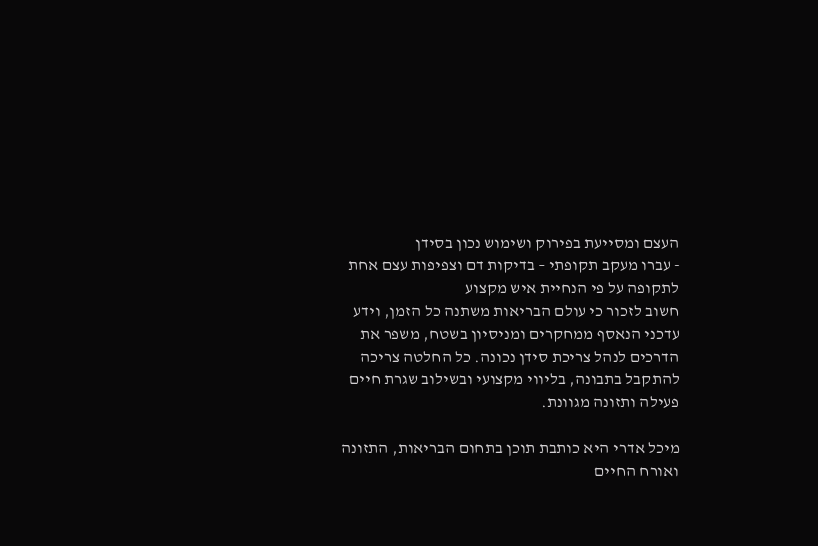העצם ומסייעת בפירוק ושימוש נכון בסידן
- עברו מעקב תקופתי – בדיקות דם וצפיפות עצם אחת לתקופה על פי הנחיית איש מקצוע
חשוב לזכור כי עולם הבריאות משתנה כל הזמן, וידע עדכני הנאסף ממחקרים ומניסיון בשטח, משפר את הדרכים לנהל צריכת סידן נכונה. כל החלטה צריכה להתקבל בתבונה, בליווי מקצועי ובשילוב שגרת חיים פעילה ותזונה מגוונת.

מיכל אדרי היא כותבת תוכן בתחום הבריאות, התזונה ואורח החיים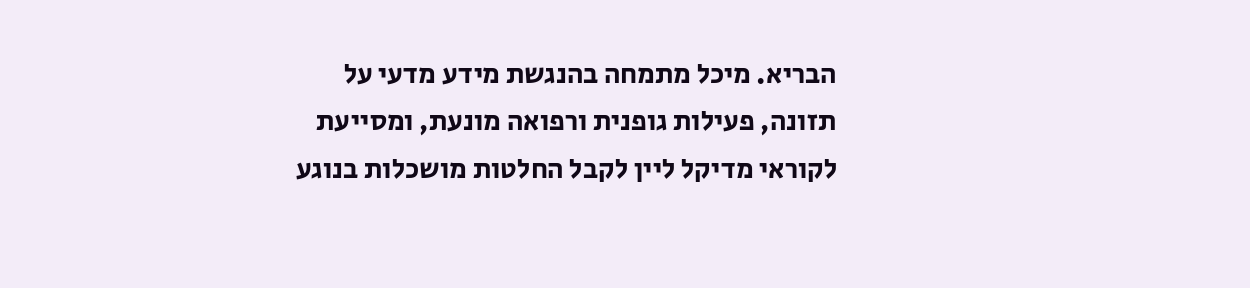הבריא. מיכל מתמחה בהנגשת מידע מדעי על תזונה, פעילות גופנית ורפואה מונעת, ומסייעת לקוראי מדיקל ליין לקבל החלטות מושכלות בנוגע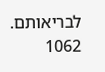לבריאותם.
1062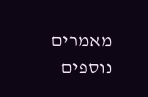מאמרים נוספים